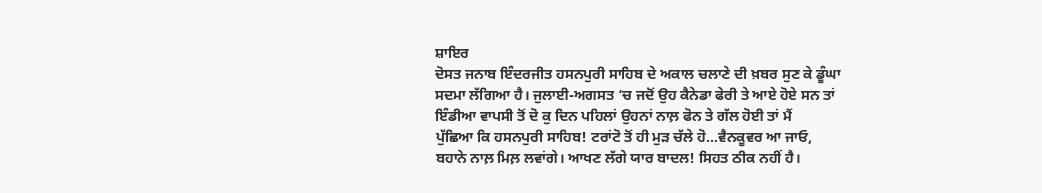ਸ਼ਾਇਰ
ਦੋਸਤ ਜਨਾਬ ਇੰਦਰਜੀਤ ਹਸਨਪੁਰੀ ਸਾਹਿਬ ਦੇ ਅਕਾਲ ਚਲਾਣੇ ਦੀ ਖ਼ਬਰ ਸੁਣ ਕੇ ਡੂੰਘਾ
ਸਦਮਾ ਲੱਗਿਆ ਹੈ। ਜੁਲਾਈ-ਅਗਸਤ ‘ਚ ਜਦੋਂ ਉਹ ਕੈਨੇਡਾ ਫੇਰੀ ਤੇ ਆਏ ਹੋਏ ਸਨ ਤਾਂ
ਇੰਡੀਆ ਵਾਪਸੀ ਤੋਂ ਦੋ ਕੁ ਦਿਨ ਪਹਿਲਾਂ ਉਹਨਾਂ ਨਾਲ਼ ਫੋਨ ਤੇ ਗੱਲ ਹੋਈ ਤਾਂ ਮੈਂ
ਪੁੱਛਿਆ ਕਿ ਹਸਨਪੁਰੀ ਸਾਹਿਬ! ਟਰਾਂਟੋ ਤੋਂ ਹੀ ਮੁੜ ਚੱਲੇ ਹੋ…ਵੈਨਕੂਵਰ ਆ ਜਾਓ,
ਬਹਾਨੇ ਨਾਲ਼ ਮਿਲ਼ ਲਵਾਂਗੇ। ਆਖਣ ਲੱਗੇ ਯਾਰ ਬਾਦਲ! ਸਿਹਤ ਠੀਕ ਨਹੀਂ ਹੈ।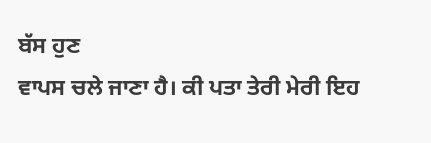ਬੱਸ ਹੁਣ
ਵਾਪਸ ਚਲੇ ਜਾਣਾ ਹੈ। ਕੀ ਪਤਾ ਤੇਰੀ ਮੇਰੀ ਇਹ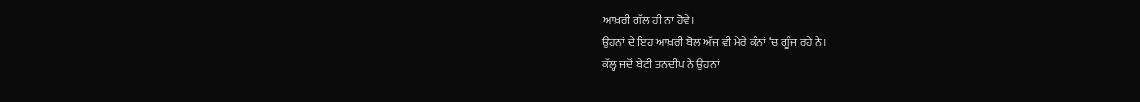ਆਖ਼ਰੀ ਗੱਲ ਹੀ ਨਾ ਹੋਵੇ।
ਉਹਨਾਂ ਦੇ ਇਹ ਆਖ਼ਰੀ ਬੋਲ ਅੱਜ ਵੀ ਮੇਰੇ ਕੰਨਾਂ ‘ਚ ਗੂੰਜ ਰਹੇ ਨੇ।
ਕੱਲ੍ਹ ਜਦੋਂ ਬੇਟੀ ਤਨਦੀਪ ਨੇ ਉਹਨਾਂ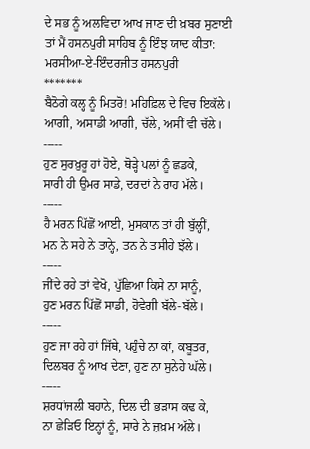ਦੇ ਸਭ ਨੂੰ ਅਲਵਿਦਾ ਆਖ ਜਾਣ ਦੀ ਖ਼ਬਰ ਸੁਣਾਈ
ਤਾਂ ਮੈਂ ਹਸਨਪੁਰੀ ਸਾਹਿਬ ਨੂੰ ਇੰਝ ਯਾਦ ਕੀਤਾ:
ਮਰਸੀਆ-ਏ-ਇੰਦਰਜੀਤ ਹਸਨਪੁਰੀ
*******
ਬੈਠੋਗੇ ਕਲ੍ਹ ਨੂੰ ਮਿਤਰੋ! ਮਹਿਫ਼ਿਲ ਦੇ ਵਿਚ ਇਕੱਲੇ।
ਆਗੀ, ਅਸਾਡੀ ਆਗੀ, ਚੱਲੇ, ਅਸੀਂ ਵੀ ਚੱਲੇ।
-----
ਹੁਣ ਸੁਰਖ਼ੁਰੂ ਹਾਂ ਹੋਏ, ਥੋੜ੍ਹੇ ਪਲਾਂ ਨੂੰ ਛਡਕੇ,
ਸਾਰੀ ਹੀ ਉਮਰ ਸਾਡੇ, ਦਰਦਾਂ ਨੇ ਰਾਹ ਮੱਲੇ।
-----
ਹੈ ਮਰਨ ਪਿੱਛੋਂ ਆਈ, ਮੁਸਕਾਨ ਤਾਂ ਹੀ ਬੁੱਲ੍ਹੀਂ,
ਮਨ ਨੇ ਸਹੇ ਨੇ ਤਾਨ੍ਹੇ, ਤਨ ਨੇ ਤਸੀਹੇ ਝੱਲੇ।
-----
ਜੀਂਦੇ ਰਹੇ ਤਾਂ ਵੇਖੋ, ਪੁੱਛਿਆ ਕਿਸੇ ਨਾ ਸਾਨੂੰ,
ਹੁਣ ਮਰਨ ਪਿੱਛੋਂ ਸਾਡੀ, ਹੋਵੇਗੀ ਬੱਲੇ-ਬੱਲੇ।
-----
ਹੁਣ ਜਾ ਰਹੇ ਹਾਂ ਜਿੱਥੇ, ਪਹੁੰਚੇ ਨਾ ਕਾਂ, ਕਬੂਤਰ,
ਦਿਲਬਰ ਨੂੰ ਆਖ ਦੇਣਾ, ਹੁਣ ਨਾ ਸੁਨੇਹੇ ਘੱਲੇ।
-----
ਸ਼ਰਧਾਂਜਲੀ ਬਹਾਨੇ, ਦਿਲ ਦੀ ਭੜਾਸ ਕਢ ਕੇ,
ਨਾ ਛੇੜਿਓ ਇਨ੍ਹਾਂ ਨੂੰ, ਸਾਰੇ ਨੇ ਜ਼ਖ਼ਮ ਅੱਲੇ।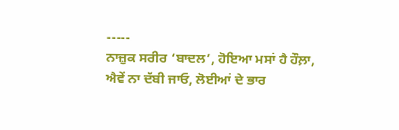-----
ਨਾਜ਼ੁਕ ਸਰੀਰ ‘ਬਾਦਲ’, ਹੋਇਆ ਮਸਾਂ ਹੈ ਹੌਲ਼ਾ,
ਐਵੇਂ ਨਾ ਦੱਬੀ ਜਾਓ, ਲੋਈਆਂ ਦੇ ਭਾਰ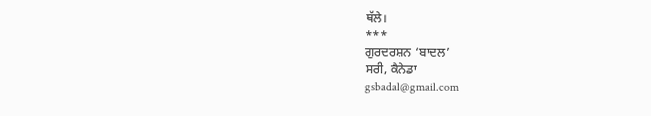ਥੱਲੇ।
***
ਗੁਰਦਰਸ਼ਨ ‘ਬਾਦਲ’
ਸਰੀ, ਕੈਨੇਡਾ
gsbadal@gmail.com